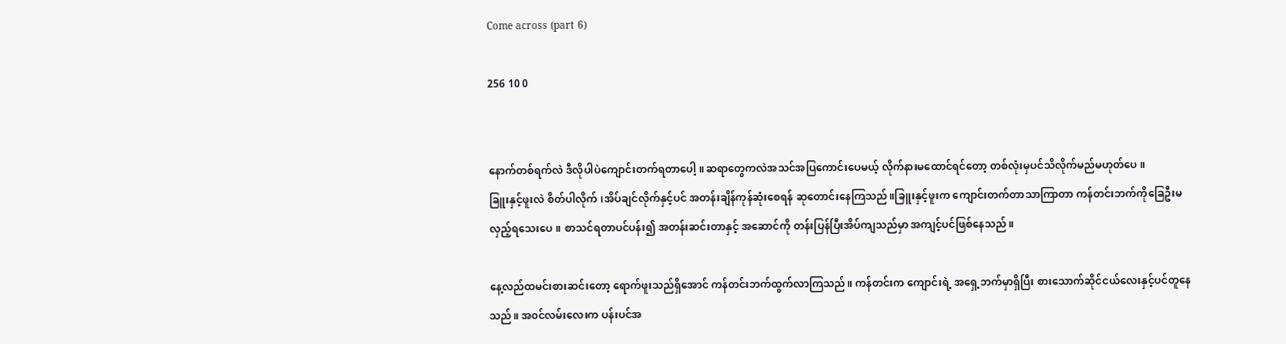Come across (part 6)

256 10 0


နောက်တစ်ရက်လဲ ဒီလိုပါပဲကျောင်းတက်ရတာပေါ့။ဆရာတွေကလဲအသင်အပြကောင်းပေမယ့် လိုက်နားမထောင်ရင်တော့ တစ်လုံးမှပင်သိလိုက်မည်မဟုတ်ပေ။
ခြူးနှင့်ဖူးလဲ စိတ်ပါလိုက်၊အိပ်ချင်လိုက်နှင့်ပင် အတန်းချိန်ကုန်ဆုံးစေရန် ဆုတောင်းနေကြသည်။ခြူးနှင့်ဖူးက ကျောင်းတက်တာသာကြာ‌တာ ကန်တင်းဘက်ကိုခြေဦးမလှည့်ရသေးပေ။ စာသင်ရတာပင်ပန်း၍ အတန်းဆင်းတာနှင့် အဆောင်ကို တန်းပြန်ပြီးအိပ်ကျသည်မှာ အကျင့်ပင်ဖြစ်နေသည်။

နေ့လည်ထမင်းစားဆင်းတော့ ရောက်ဖူးသည်ရှိအောင် ကန်တင်းဘက်ထွက်လာကြသည်။ ကန်တင်းက ကျောင်းရဲ့ အရှေ့ဘက်မှာရှိပြီး စားသောက်ဆိုင်ငယ်လေးနှင့်ပင်တူနေသည်။ အ၀င်လမ်းလေးက ပန်းပင်အ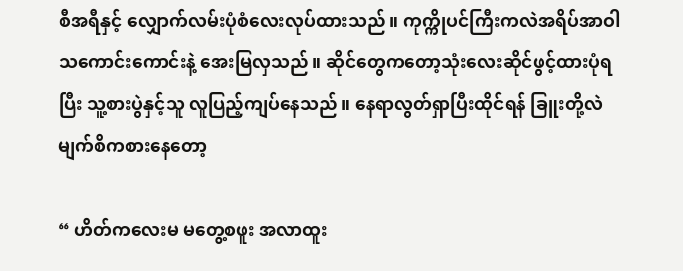စီအရီနှင့် လျှောက်လမ်းပုံစံလေးလုပ်ထားသည်။ ကုက္ကိုပင်ကြီးကလဲအရိပ်အာဝါသကောင်းကောင်းနဲ့ အေးမြလှသည်။ ဆိုင်တွေကတော့သုံးလေးဆိုင်ဖွင့်ထားပုံရပြီး သူ့စားပွဲနှင့်သူ လူပြည့်ကျပ်နေသည်။ နေရာလွတ်ရှာပြီးထိုင်ရန် ခြူးတို့လဲ မျက်စိကစားနေတော့

“ ဟိတ်ကလေးမ မတွေ့စဖူး အလာထူး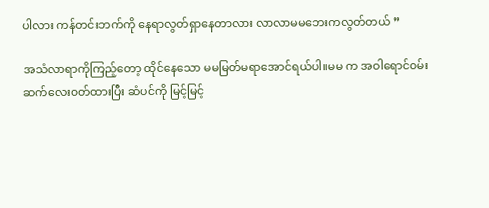ပါလား ကန်တင်းဘက်ကို နေရာလွတ်ရှာနေတာလား လာလာမမဘေးက‌လွတ်တယ် ”

အသံလာရာကိုကြည့်တော့ ထိုင်နေသော မမမြတ်မရာအောင်ရယ်ပါ။မမ က အဝါရောင်၀မ်းဆက်လေး၀တ်ထားပြီး ဆံပင်ကို မြင့်မြင့်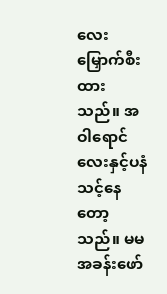လေး မြှောက်စီးထားသည်။ အဝါရောင်လေးနှင့်ပနံသင့်နေတော့သည်။ မမ အခန်းဖော်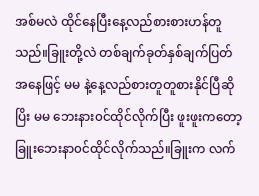အစ်မလဲ ထိုင်နေပြီးနေ့လည်စားစားဟန်တူသည်။ခြူးတို့လဲ တစ်ချက်ခုတ်နှစ်ချက်ပြတ် အနေဖြင့် မမ နဲ့နေ့လည်စားတူတူစားနိုင်ပြီဆိုပြိး မမ ဘေးနား၀င်ထိုင်လိုက်ပြီး ဖူးဖူးကတော့ ခြူးဘေးနာ၀င်ထိုင်လိုက်သည်။ခြူးက လက်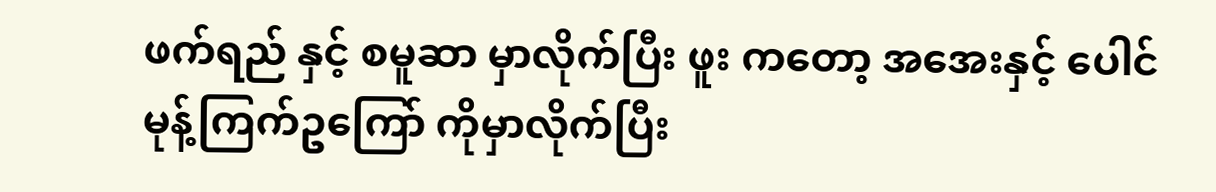ဖက်ရည် နှင့် စမူဆာ မှာလိုက်ပြီး ဖူး ကတော့ အအေးနှင့် ပေါင်မုန့်ကြက်ဥကြော် ကိုမှာလိုက်ပြီး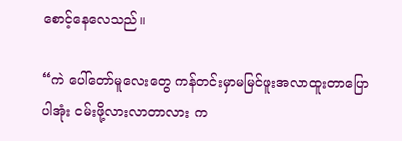စောင့်နေလေသည်။

“ကဲ ပေါ်တော်မူလေးတွေ ကန်တင်းမှာမမြင်ဖူးအလာထူးတာပြောပါအုံး ငမ်းဖို့လားလာတာလား က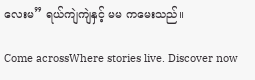လေးမ” ရယ်ကျဲကျဲနှင့် မမ ကမေးသည်။

Come acrossWhere stories live. Discover now